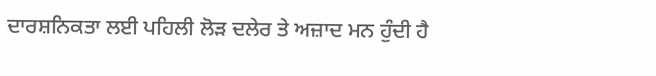ਦਾਰਸ਼ਨਿਕਤਾ ਲਈ ਪਹਿਲੀ ਲੋੜ ਦਲੇਰ ਤੇ ਅਜ਼ਾਦ ਮਨ ਹੁੰਦੀ ਹੈ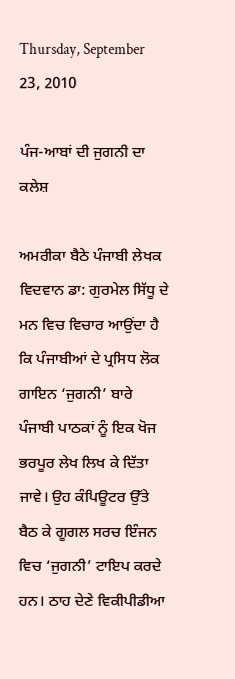Thursday, September 23, 2010

ਪੰਜ-ਆਬਾਂ ਦੀ ਜੁਗਨੀ ਦਾ ਕਲੇਸ਼

ਅਮਰੀਕਾ ਬੈਠੇ ਪੰਜਾਬੀ ਲੇਖਕ ਵਿਦਵਾਨ ਡਾ: ਗੁਰਮੇਲ ਸਿੱਧੂ ਦੇ ਮਨ ਵਿਚ ਵਿਚਾਰ ਆਉਂਦਾ ਹੈ ਕਿ ਪੰਜਾਬੀਆਂ ਦੇ ਪ੍ਰਸਿਧ ਲੋਕ ਗਾਇਨ ‘ਜੁਗਨੀ’ ਬਾਰੇ ਪੰਜਾਬੀ ਪਾਠਕਾਂ ਨੂੰ ਇਕ ਖੋਜ ਭਰਪੂਰ ਲੇਖ ਲਿਖ ਕੇ ਦਿੱਤਾ ਜਾਵੇ। ਉਹ ਕੰਪਿਊਟਰ ਉੱਤੇ ਬੈਠ ਕੇ ਗੂਗਲ ਸਰਚ ਇੰਜਨ ਵਿਚ ‘ਜੁਗਨੀ’ ਟਾਇਪ ਕਰਦੇ ਹਨ। ਠਾਹ ਦੇਣੇ ਵਿਕੀਪੀਡੀਆ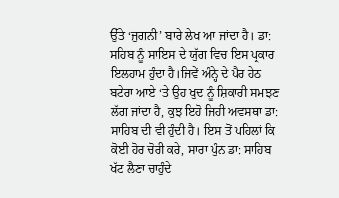ਉੱਤੇ ‘ਜੁਗਨੀ’ ਬਾਰੇ ਲੇਖ ਆ ਜਾਂਦਾ ਹੈ। ਡਾ: ਸਹਿਬ ਨੂੰ ਸਾਇਸ ਦੇ ਯੁੱਗ ਵਿਚ ਇਸ ਪ੍ਰਕਾਰ ਇਲਹਾਮ ਹੁੰਦਾ ਹੈ।ਜਿਵੇਂ ਅੰਨ੍ਹੇ ਦੇ ਪੈਰ ਹੇਠ ਬਟੇਰਾ ਆਏ ‘ਤੇ ਉਹ ਖੁਦ ਨੂੰ ਸ਼ਿਕਾਰੀ ਸਮਝਣ ਲੱਗ ਜਾਂਦਾ ਹੈ, ਕੁਝ ਇਹੋ ਜਿਹੀ ਅਵਸਥਾ ਡਾ: ਸਾਹਿਬ ਦੀ ਵੀ ਹੁੰਦੀ ਹੈ। ਇਸ ਤੋਂ ਪਹਿਲਾਂ ਕਿ ਕੋਈ ਹੋਰ ਚੋਰੀ ਕਰੇ, ਸਾਰਾ ਪੁੰਨ ਡਾ: ਸਾਹਿਬ ਖੱਟ ਲੈਣਾ ਚਾਹੁੰਦੇ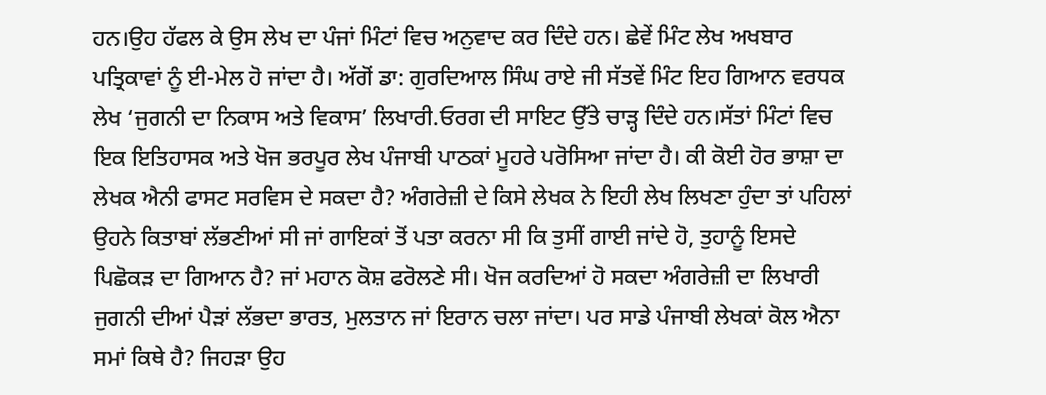ਹਨ।ਉਹ ਹੱਫਲ ਕੇ ਉਸ ਲੇਖ ਦਾ ਪੰਜਾਂ ਮਿੰਟਾਂ ਵਿਚ ਅਨੁਵਾਦ ਕਰ ਦਿੰਦੇ ਹਨ। ਛੇਵੇਂ ਮਿੰਟ ਲੇਖ ਅਖਬਾਰ ਪਤ੍ਰਿਕਾਵਾਂ ਨੂੰ ਈ-ਮੇਲ ਹੋ ਜਾਂਦਾ ਹੈ। ਅੱਗੋਂ ਡਾ: ਗੁਰਦਿਆਲ ਸਿੰਘ ਰਾਏ ਜੀ ਸੱਤਵੇਂ ਮਿੰਟ ਇਹ ਗਿਆਨ ਵਰਧਕ ਲੇਖ ‘ਜੁਗਨੀ ਦਾ ਨਿਕਾਸ ਅਤੇ ਵਿਕਾਸ’ ਲਿਖਾਰੀ.ਓਰਗ ਦੀ ਸਾਇਟ ਉੱਤੇ ਚਾੜ੍ਹ ਦਿੰਦੇ ਹਨ।ਸੱਤਾਂ ਮਿੰਟਾਂ ਵਿਚ ਇਕ ਇਤਿਹਾਸਕ ਅਤੇ ਖੋਜ ਭਰਪੂਰ ਲੇਖ ਪੰਜਾਬੀ ਪਾਠਕਾਂ ਮੂਹਰੇ ਪਰੋਸਿਆ ਜਾਂਦਾ ਹੈ। ਕੀ ਕੋਈ ਹੋਰ ਭਾਸ਼ਾ ਦਾ ਲੇਖਕ ਐਨੀ ਫਾਸਟ ਸਰਵਿਸ ਦੇ ਸਕਦਾ ਹੈ? ਅੰਗਰੇਜ਼ੀ ਦੇ ਕਿਸੇ ਲੇਖਕ ਨੇ ਇਹੀ ਲੇਖ ਲਿਖਣਾ ਹੁੰਦਾ ਤਾਂ ਪਹਿਲਾਂ ਉਹਨੇ ਕਿਤਾਬਾਂ ਲੱਭਣੀਆਂ ਸੀ ਜਾਂ ਗਾਇਕਾਂ ਤੋਂ ਪਤਾ ਕਰਨਾ ਸੀ ਕਿ ਤੁਸੀਂ ਗਾਈ ਜਾਂਦੇ ਹੋ, ਤੁਹਾਨੂੰ ਇਸਦੇ ਪਿਛੋਕੜ ਦਾ ਗਿਆਨ ਹੈ? ਜਾਂ ਮਹਾਨ ਕੋਸ਼ ਫਰੋਲਣੇ ਸੀ। ਖੋਜ ਕਰਦਿਆਂ ਹੋ ਸਕਦਾ ਅੰਗਰੇਜ਼ੀ ਦਾ ਲਿਖਾਰੀ ਜੁਗਨੀ ਦੀਆਂ ਪੈੜਾਂ ਲੱਭਦਾ ਭਾਰਤ, ਮੁਲਤਾਨ ਜਾਂ ਇਰਾਨ ਚਲਾ ਜਾਂਦਾ। ਪਰ ਸਾਡੇ ਪੰਜਾਬੀ ਲੇਖਕਾਂ ਕੋਲ ਐਨਾ ਸਮਾਂ ਕਿਥੇ ਹੈ? ਜਿਹੜਾ ਉਹ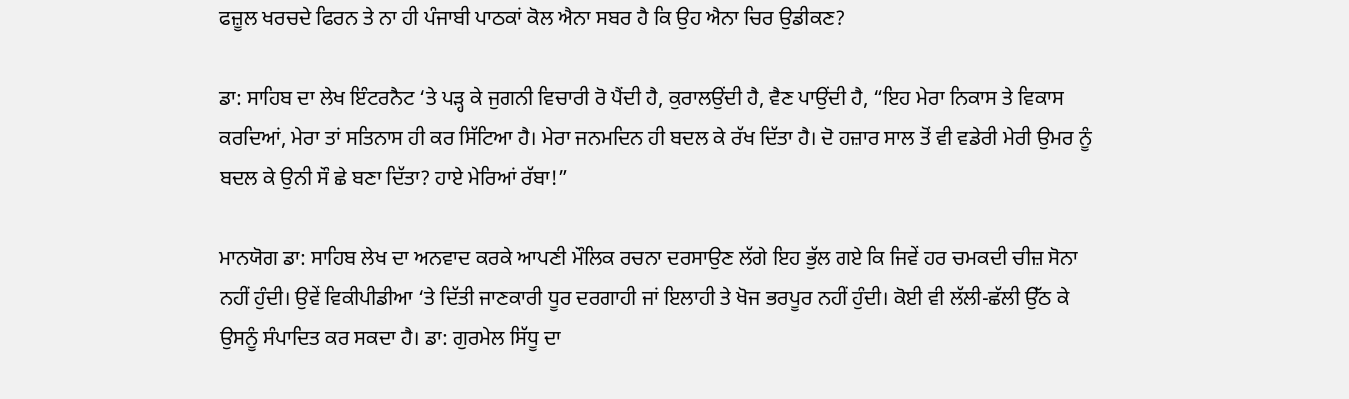ਫਜ਼ੂਲ ਖਰਚਦੇ ਫਿਰਨ ਤੇ ਨਾ ਹੀ ਪੰਜਾਬੀ ਪਾਠਕਾਂ ਕੋਲ ਐਨਾ ਸਬਰ ਹੈ ਕਿ ਉਹ ਐਨਾ ਚਿਰ ਉਡੀਕਣ?

ਡਾ: ਸਾਹਿਬ ਦਾ ਲੇਖ ਇੰਟਰਨੈਟ ‘ਤੇ ਪੜ੍ਹ ਕੇ ਜੁਗਨੀ ਵਿਚਾਰੀ ਰੋ ਪੈਂਦੀ ਹੈ, ਕੁਰਾਲਉਂਦੀ ਹੈ, ਵੈਣ ਪਾਉਂਦੀ ਹੈ, “ਇਹ ਮੇਰਾ ਨਿਕਾਸ ਤੇ ਵਿਕਾਸ ਕਰਦਿਆਂ, ਮੇਰਾ ਤਾਂ ਸਤਿਨਾਸ ਹੀ ਕਰ ਸਿੱਟਿਆ ਹੈ। ਮੇਰਾ ਜਨਮਦਿਨ ਹੀ ਬਦਲ ਕੇ ਰੱਖ ਦਿੱਤਾ ਹੈ। ਦੋ ਹਜ਼ਾਰ ਸਾਲ ਤੋਂ ਵੀ ਵਡੇਰੀ ਮੇਰੀ ਉਮਰ ਨੂੰ ਬਦਲ ਕੇ ਉਨੀ ਸੌ ਛੇ ਬਣਾ ਦਿੱਤਾ? ਹਾਏ ਮੇਰਿਆਂ ਰੱਬਾ!”

ਮਾਨਯੋਗ ਡਾ: ਸਾਹਿਬ ਲੇਖ ਦਾ ਅਨਵਾਦ ਕਰਕੇ ਆਪਣੀ ਮੌਲਿਕ ਰਚਨਾ ਦਰਸਾਉਣ ਲੱਗੇ ਇਹ ਭੁੱਲ ਗਏ ਕਿ ਜਿਵੇਂ ਹਰ ਚਮਕਦੀ ਚੀਜ਼ ਸੋਨਾ ਨਹੀਂ ਹੁੰਦੀ। ਉਵੇਂ ਵਿਕੀਪੀਡੀਆ ‘ਤੇ ਦਿੱਤੀ ਜਾਣਕਾਰੀ ਧੂਰ ਦਰਗਾਹੀ ਜਾਂ ਇਲਾਹੀ ਤੇ ਖੋਜ ਭਰਪੂਰ ਨਹੀਂ ਹੁੰਦੀ। ਕੋਈ ਵੀ ਲੱਲੀ-ਛੱਲੀ ਉੱਠ ਕੇ ਉਸਨੂੰ ਸੰਪਾਦਿਤ ਕਰ ਸਕਦਾ ਹੈ। ਡਾ: ਗੁਰਮੇਲ ਸਿੱਧੂ ਦਾ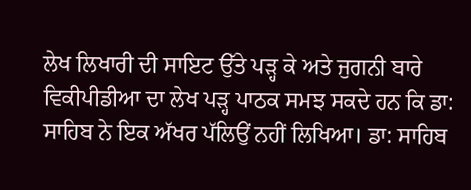ਲੇਖ ਲਿਖਾਰੀ ਦੀ ਸਾਇਟ ਉੱਤੇ ਪੜ੍ਹ ਕੇ ਅਤੇ ਜੁਗਨੀ ਬਾਰੇ ਵਿਕੀਪੀਡੀਆ ਦਾ ਲੇਖ ਪੜ੍ਹ ਪਾਠਕ ਸਮਝ ਸਕਦੇ ਹਨ ਕਿ ਡਾ: ਸਾਹਿਬ ਨੇ ਇਕ ਅੱਖਰ ਪੱਲਿਉਂ ਨਹੀਂ ਲਿਖਿਆ। ਡਾ: ਸਾਹਿਬ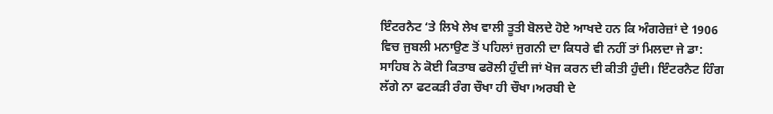ਇੰਟਰਨੈਟ ‘ਤੇ ਲਿਖੇ ਲੇਖ ਵਾਲੀ ਤੂਤੀ ਬੋਲਦੇ ਹੋਏ ਆਖਦੇ ਹਨ ਕਿ ਅੰਗਰੇਜ਼ਾਂ ਦੇ 1906 ਵਿਚ ਜੁਬਲੀ ਮਨਾਉਣ ਤੋਂ ਪਹਿਲਾਂ ਜੁਗਨੀ ਦਾ ਕਿਧਰੇ ਵੀ ਨਹੀਂ ਤਾਂ ਮਿਲਦਾ ਜੇ ਡਾ: ਸਾਹਿਬ ਨੇ ਕੋਈ ਕਿਤਾਬ ਫਰੋਲੀ ਹੁੰਦੀ ਜਾਂ ਖੋਜ ਕਰਨ ਦੀ ਕੀਤੀ ਹੁੰਦੀ। ਇੰਟਰਨੈਟ ਹਿੰਗ ਲੱਗੇ ਨਾ ਫਟਕੜੀ ਰੰਗ ਚੌਖਾ ਹੀ ਚੌਖਾ।ਅਰਬੀ ਦੇ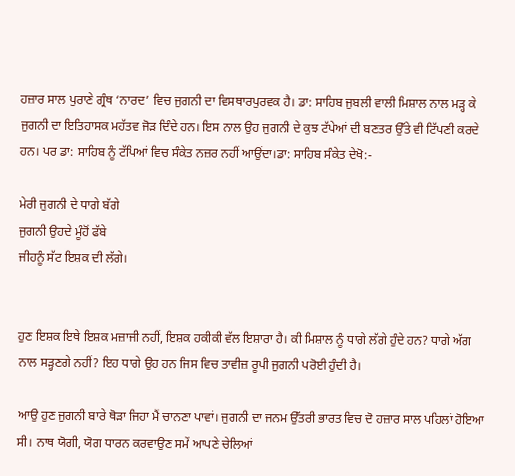ਹਜ਼ਾਰ ਸਾਲ ਪੁਰਾਣੇ ਗ੍ਰੰਥ ‘ਨਾਰਦ’ ਵਿਚ ਜੁਗਨੀ ਦਾ ਵਿਸਥਾਰਪੁਰਵਕ ਹੈ। ਡਾ: ਸਾਹਿਬ ਜੁਬਲੀ ਵਾਲੀ ਮਿਸ਼ਾਲ ਨਾਲ ਮੜ੍ਹ ਕੇ ਜੁਗਨੀ ਦਾ ਇਤਿਹਾਸਕ ਮਹੱਤਵ ਜੋੜ ਦਿੰਦੇ ਹਨ। ਇਸ ਨਾਲ ਉਹ ਜੁਗਨੀ ਦੇ ਕੁਝ ਟੱਪੇਆਂ ਦੀ ਬਣਤਰ ਉੱਤੇ ਵੀ ਟਿੱਪਣੀ ਕਰਦੇ ਹਨ। ਪਰ ਡਾ: ਸਾਹਿਬ ਨੂੰ ਟੱਪਿਆਂ ਵਿਚ ਸੰਕੇਤ ਨਜ਼ਰ ਨਹੀਂ ਆਉਂਦਾ।ਡਾ: ਸਾਹਿਬ ਸੰਕੇਤ ਦੇਖੋ:-

ਮੇਰੀ ਜੁਗਨੀ ਦੇ ਧਾਗੇ ਬੱਗੇ
ਜੁਗਨੀ ਉਹਦੇ ਮੂੰਹੋਂ ਫੱਬੇ
ਜੀਹਨੂੰ ਸੱਟ ਇਸ਼ਕ ਦੀ ਲੱਗੇ।


ਹੁਣ ਇਸ਼ਕ ਇਥੇ ਇਸ਼ਕ ਮਜ਼ਾਜੀ ਨਹੀਂ, ਇਸ਼ਕ ਹਕੀਕੀ ਵੱਲ ਇਸ਼ਾਰਾ ਹੈ। ਕੀ ਮਿਸ਼ਾਲ ਨੂੰ ਧਾਗੇ ਲੱਗੇ ਹੁੰਦੇ ਹਨ? ਧਾਗੇ ਅੱਗ ਨਾਲ ਸੜ੍ਹਣਗੇ ਨਹੀਂ? ਇਹ ਧਾਗੇ ਉਹ ਹਨ ਜਿਸ ਵਿਚ ਤਾਵੀਜ਼ ਰੂਪੀ ਜੁਗਨੀ ਪਰੋਈ ਹੁੰਦੀ ਹੈ।

ਆਉ ਹੁਣ ਜੁਗਨੀ ਬਾਰੇ ਥੋੜਾ ਜਿਹਾ ਮੈਂ ਚਾਨਣਾ ਪਾਵਾਂ। ਜੁਗਨੀ ਦਾ ਜਨਮ ਉੱਤਰੀ ਭਾਰਤ ਵਿਚ ਦੋ ਹਜ਼ਾਰ ਸਾਲ ਪਹਿਲਾਂ ਹੋਇਆ ਸੀ। ਨਾਥ ਯੋਗੀ, ਯੋਗ ਧਾਰਨ ਕਰਵਾਉਣ ਸਮੇਂ ਆਪਣੇ ਚੇਲਿਆਂ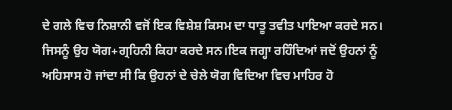ਦੇ ਗਲੇ ਵਿਚ ਨਿਸ਼ਾਨੀ ਵਜੋਂ ਇਕ ਵਿਸ਼ੇਸ਼ ਕਿਸਮ ਦਾ ਧਾਤੂ ਤਵੀਤ ਪਾਇਆ ਕਰਦੇ ਸਨ। ਜਿਸਨੂੰ ਉਹ ਯੋਗ+ਗ੍ਰਹਿਨੀ ਕਿਹਾ ਕਰਦੇ ਸਨ।ਇਕ ਜਗ੍ਹਾ ਰਹਿੰਦਿਆਂ ਜਦੋਂ ਉਹਨਾਂ ਨੂੰ ਅਹਿਸਾਸ ਹੋ ਜਾਂਦਾ ਸੀ ਕਿ ਉਹਨਾਂ ਦੇ ਚੇਲੇ ਯੋਗ ਵਿਦਿਆ ਵਿਚ ਮਾਹਿਰ ਹੋ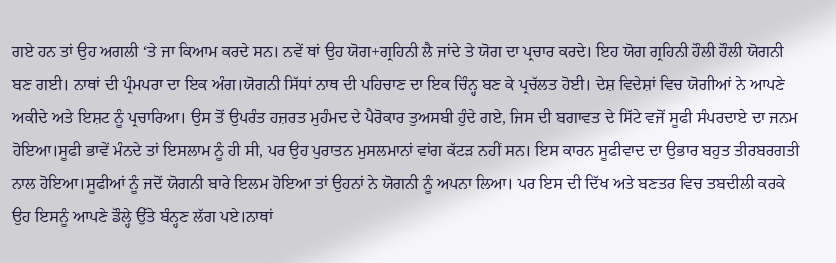ਗਏ ਹਨ ਤਾਂ ਉਹ ਅਗਲੀ ‘ਤੇ ਜਾ ਕਿਆਮ ਕਰਦੇ ਸਨ। ਨਵੇਂ ਥਾਂ ਉਹ ਯੋਗ+ਗ੍ਰਹਿਨੀ ਲੈ ਜਾਂਦੇ ਤੇ ਯੋਗ ਦਾ ਪ੍ਰਚਾਰ ਕਰਦੇ। ਇਹ ਯੋਗ ਗ੍ਰਹਿਨੀ ਹੌਲੀ ਹੌਲੀ ਯੋਗਨੀ ਬਣ ਗਈ। ਨਾਥਾਂ ਦੀ ਪ੍ਰੰਮਪਰਾ ਦਾ ਇਕ ਅੰਗ।ਯੋਗਨੀ ਸਿੱਧਾਂ ਨਾਥ ਦੀ ਪਹਿਚਾਣ ਦਾ ਇਕ ਚਿੰਨ੍ਹ ਬਣ ਕੇ ਪ੍ਰਚੱਲਤ ਹੋਈ। ਦੇਸ਼ ਵਿਦੇਸ਼ਾਂ ਵਿਚ ਯੋਗੀਆਂ ਨੇ ਆਪਣੇ ਅਕੀਦੇ ਅਤੇ ਇਸ਼ਟ ਨੂੰ ਪ੍ਰਚਾਰਿਆ। ਉਸ ਤੋਂ ਉਪਰੰਤ ਹਜ਼ਰਤ ਮੁਹੰਮਦ ਦੇ ਪੈਰੋਕਾਰ ਤੁਅਸਬੀ ਹੁੰਦੇ ਗਏ, ਜਿਸ ਦੀ ਬਗਾਵਤ ਦੇ ਸਿੱਟੇ ਵਜੋਂ ਸੂਫੀ ਸੰਪਰਦਾਏ ਦਾ ਜਨਮ ਹੋਇਆ।ਸੂਫੀ ਭਾਵੇਂ ਮੰਨਦੇ ਤਾਂ ਇਸਲਾਮ ਨੂੰ ਹੀ ਸੀ, ਪਰ ਉਹ ਪੁਰਾਤਨ ਮੁਸਲਮਾਨਾਂ ਵਾਂਗ ਕੱਟੜ ਨਹੀਂ ਸਨ। ਇਸ ਕਾਰਨ ਸੂਫੀਵਾਦ ਦਾ ਉਭਾਰ ਬਹੁਤ ਤੀਰਬਰਗਤੀ ਨਾਲ ਹੋਇਆ।ਸੂਫੀਆਂ ਨੂੰ ਜਦੋਂ ਯੋਗਨੀ ਬਾਰੇ ਇਲਮ ਹੋਇਆ ਤਾਂ ਉਹਨਾਂ ਨੇ ਯੋਗਨੀ ਨੂੰ ਅਪਨਾ ਲਿਆ। ਪਰ ਇਸ ਦੀ ਦਿੱਖ ਅਤੇ ਬਣਤਰ ਵਿਚ ਤਬਦੀਲੀ ਕਰਕੇ ਉਹ ਇਸਨੂੰ ਆਪਣੇ ਡੌਲ੍ਹੇ ਉੱਤੇ ਬੰਨ੍ਹਣ ਲੱਗ ਪਏ।ਨਾਥਾਂ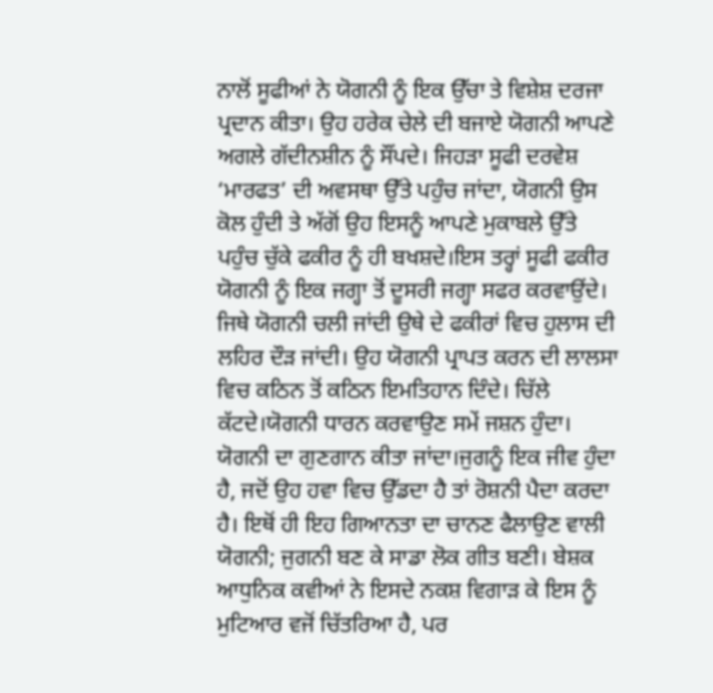ਨਾਲੋਂ ਸੂਫੀਆਂ ਨੇ ਯੋਗਨੀ ਨੂੰ ਇਕ ਉੱਚਾ ਤੇ ਵਿਸ਼ੇਸ਼ ਦਰਜਾ ਪ੍ਰਦਾਨ ਕੀਤਾ। ਉਹ ਹਰੇਕ ਚੇਲੇ ਦੀ ਬਜਾਏ ਯੋਗਨੀ ਆਪਣੇ ਅਗਲੇ ਗੱਦੀਨਸ਼ੀਨ ਨੂੰ ਸੌਂਪਦੇ। ਜਿਹੜਾ ਸੂਫੀ ਦਰਵੇਸ਼ ‘ਮਾਰਫਤ’ ਦੀ ਅਵਸਥਾ ਉੱਤੇ ਪਹੁੰਚ ਜਾਂਦਾ, ਯੋਗਨੀ ਉਸ ਕੋਲ ਹੁੰਦੀ ਤੇ ਅੱਗੋਂ ਉਹ ਇਸਨੂੰ ਆਪਣੇ ਮੁਕਾਬਲੇ ਉੱਤੇ ਪਹੁੰਚ ਚੁੱਕੇ ਫਕੀਰ ਨੂੰ ਹੀ ਬਖਸ਼ਦੇ।ਇਸ ਤਰ੍ਹਾਂ ਸੂਫੀ ਫਕੀਰ ਯੋਗਨੀ ਨੂੰ ਇਕ ਜਗ੍ਹਾ ਤੋਂ ਦੂਸਰੀ ਜਗ੍ਹਾ ਸਫਰ ਕਰਵਾਉਂਦੇ। ਜਿਥੇ ਯੋਗਨੀ ਚਲੀ ਜਾਂਦੀ ਉਥੇ ਦੇ ਫਕੀਰਾਂ ਵਿਚ ਹੁਲਾਸ ਦੀ ਲਹਿਰ ਦੌੜ ਜਾਂਦੀ। ਉਹ ਯੋਗਨੀ ਪ੍ਰਾਪਤ ਕਰਨ ਦੀ ਲਾਲਸਾ ਵਿਚ ਕਠਿਨ ਤੋਂ ਕਠਿਨ ਇਮਤਿਹਾਨ ਦਿੰਦੇ। ਚਿੱਲੇ ਕੱਟਦੇ।ਯੋਗਨੀ ਧਾਰਨ ਕਰਵਾਉਣ ਸਮੇਂ ਜਸ਼ਨ ਹੁੰਦਾ। ਯੋਗਨੀ ਦਾ ਗੁਣਗਾਨ ਕੀਤਾ ਜਾਂਦਾ।ਜੁਗਨੂੰ ਇਕ ਜੀਵ ਹੁੰਦਾ ਹੈ, ਜਦੋਂ ਉਹ ਹਵਾ ਵਿਚ ਉੱਡਦਾ ਹੈ ਤਾਂ ਰੋਸ਼ਨੀ ਪੈਦਾ ਕਰਦਾ ਹੈ। ਇਥੋਂ ਹੀ ਇਹ ਗਿਆਨਤਾ ਦਾ ਚਾਨਣ ਫੈਲਾਉਣ ਵਾਲੀ ਯੋਗਨੀ; ਜੁਗਨੀ ਬਣ ਕੇ ਸਾਡਾ ਲੋਕ ਗੀਤ ਬਣੀ। ਬੇਸ਼ਕ ਆਧੁਨਿਕ ਕਵੀਆਂ ਨੇ ਇਸਦੇ ਨਕਸ਼ ਵਿਗਾੜ ਕੇ ਇਸ ਨੂੰ ਮੁਟਿਆਰ ਵਜੋਂ ਚਿੱਤਰਿਆ ਹੈ, ਪਰ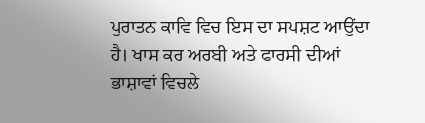ਪੁਰਾਤਨ ਕਾਵਿ ਵਿਚ ਇਸ ਦਾ ਸਪਸ਼ਟ ਆਉਂਦਾ ਹੈ। ਖਾਸ ਕਰ ਅਰਬੀ ਅਤੇ ਫਾਰਸੀ ਦੀਆਂ ਭਾਸ਼ਾਵਾਂ ਵਿਚਲੇ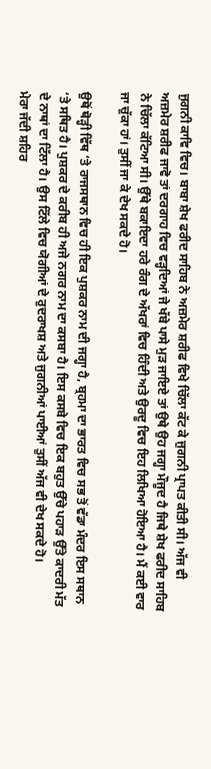ਜੁਗਨੀ ਕਾਵਿ ਵਿਚ। ਬਾਬਾ ਸ਼ੇਖ ਫਰੀਦ ਸਾਹਿਬ ਨੇ ਅਜ਼ਮੇਰ ਸ਼ਰੀਫ ਵਿਖੇ ਚਿੱਲਾ ਕੱਟ ਕੇ ਜੁਗਨੀ ਪ੍ਰਾਪਤ ਕੀਤੀ ਸੀ। ਅੱਜ ਵੀ ਅਜ਼ਮੇਰ ਸ਼ਰੀਫ ਜਾਵੋ ਤਾਂ ਦਰਗਾਹ ਵਿਚ ਵੜ੍ਹਦਿਆਂ ਜੇ ਖੱਬੇ ਪਾਸੇ ਮੁੜ ਜਾਇਏ ਤਾਂ ਉਥੇ ਉਹ ਜਗ੍ਹਾ ਮੌਜੂਦ ਹੈ ਜਿਥੇ ਸ਼ੇਖ ਫਰੀਦ ਸਾਹਿਬ ਨੇ ਚਿੱਲਾ ਕੱਟਿਆ ਸੀ। ਉੱਥੇ ਬਕਾਇਦਾ ਹਰੇ ਰੰਗ ਦੇ ਅੱਖਰਾਂ ਵਿਚ ਹਿੰਦੀ ਅਤੇ ਉਰਦੂ ਵਿਚ ਇਹ ਲਿਖਿਆ ਹੋਇਆ ਹੈ। ਮੈਂ ਕਈ ਵਾਰ ਜਾ ਚੁੱਕਾ ਹਾਂ। ਤੁਸੀਂ ਜਾ ਕੇ ਦੇਖ ਸਕਦੇ ਹੋ।

ਉਥੋਂ ਥੋੜ੍ਹੀ ਵਿੱਥ ‘ਤੇ ਰਾਜਸਥਾਨ ਵਿਚ ਹੀ ਇਕ ਪੁਸ਼ਕਰ ਨਾਮ ਦੀ ਜਗ੍ਹਾ ਹੈ, ਬ੍ਰਹਮਾ ਦਾ ਭਾਰਤ ਵਿਚ ਸਭ ਤੋਂ ਵੱਡਾ ਮੰਦਰ ਇਸ ਸਥਾਨ ‘ਤੇ ਸਥਿਤ ਹੈ। ਪੁਸ਼ਕਰ ਦੇ ਕਰੀਬ ਹੀ ਅਜੇ ਨਗਰ ਨਾਮ ਦਾ ਕਸਬਾ ਹੈ। ਇਸ ਕਸਬੇ ਵਿਚ ਇਕ ਬਹੁਤ ਉੱਚੇ ਪਹਾੜ ਉੱਤੇ ਕਾਦਰੀ ਮੱਤ ਦੇ ਨਾਥਾਂ ਦਾ ਟਿੱਲਾ ਹੈ। ਉਸ ਟਿੱਲੇ ਵਿਚ ਯੋਗੀਆਂ ਦੇ ਰੁਦਰਾਖਸ਼ ਅਤੇ ਜੁਗਨੀਆਂ ਪਾਈਆਂ ਤੁਸੀਂ ਅੱਜ ਵੀ ਦੇਖ ਸਕਦੇ ਹੋ।
ਮੇਰਾ ਜੱਦੀ ਸ਼ਹਿਰ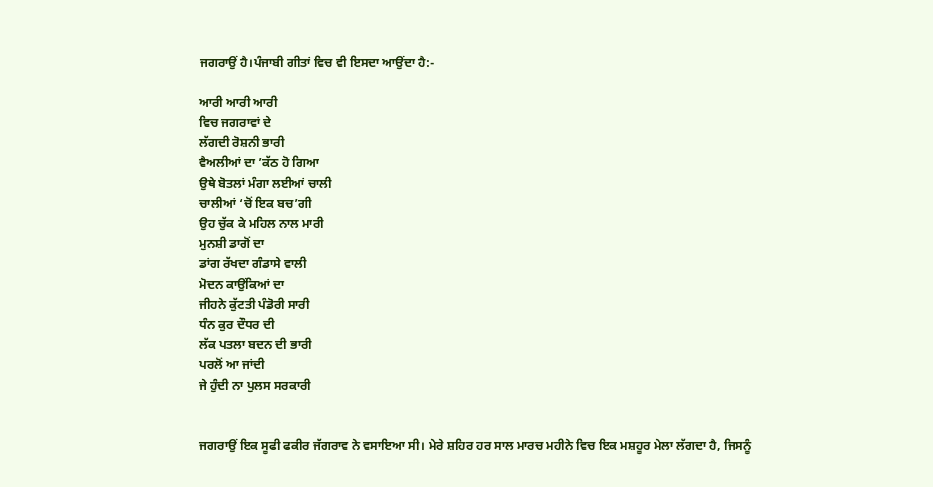ਜਗਰਾਉਂ ਹੈ।ਪੰਜਾਬੀ ਗੀਤਾਂ ਵਿਚ ਵੀ ਇਸਦਾ ਆਉਂਦਾ ਹੈ:-

ਆਰੀ ਆਰੀ ਆਰੀ
ਵਿਚ ਜਗਰਾਵਾਂ ਦੇ
ਲੱਗਦੀ ਰੋਸ਼ਨੀ ਭਾਰੀ
ਵੈਅਲੀਆਂ ਦਾ ’ਕੱਠ ਹੋ ਗਿਆ
ਉਥੇ ਬੋਤਲਾਂ ਮੰਗਾ ਲਈਆਂ ਚਾਲੀ
ਚਾਲੀਆਂ ‘ਚੋਂ ਇਕ ਬਚ’ਗੀ
ਉਹ ਚੁੱਕ ਕੇ ਮਹਿਲ ਨਾਲ ਮਾਰੀ
ਮੁਨਸ਼ੀ ਡਾਗੋਂ ਦਾ
ਡਾਂਗ ਰੱਖਦਾ ਗੰਡਾਸੇ ਵਾਲੀ
ਮੋਦਨ ਕਾਉਂਕਿਆਂ ਦਾ
ਜੀਹਨੇ ਕੁੱਟਤੀ ਪੰਡੋਰੀ ਸਾਰੀ
ਧੰਨ ਕੁਰ ਦੌਧਰ ਦੀ
ਲੱਕ ਪਤਲਾ ਬਦਨ ਦੀ ਭਾਰੀ
ਪਰਲੋਂ ਆ ਜਾਂਦੀ
ਜੇ ਹੁੰਦੀ ਨਾ ਪੁਲਸ ਸਰਕਾਰੀ


ਜਗਰਾਉਂ ਇਕ ਸੂਫੀ ਫਕੀਰ ਜੱਗਰਾਵ ਨੇ ਵਸਾਇਆ ਸੀ। ਮੇਰੇ ਸ਼ਹਿਰ ਹਰ ਸਾਲ ਮਾਰਚ ਮਹੀਨੇ ਵਿਚ ਇਕ ਮਸ਼ਹੂਰ ਮੇਲਾ ਲੱਗਦਾ ਹੈ, ਜਿਸਨੂੰ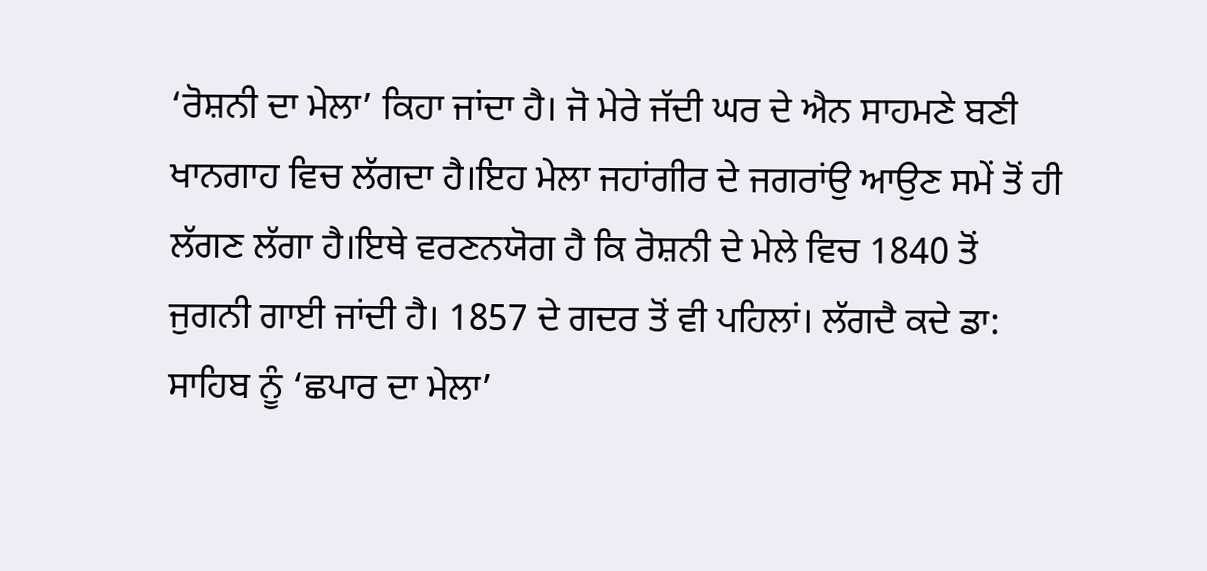‘ਰੋਸ਼ਨੀ ਦਾ ਮੇਲਾ’ ਕਿਹਾ ਜਾਂਦਾ ਹੈ। ਜੋ ਮੇਰੇ ਜੱਦੀ ਘਰ ਦੇ ਐਨ ਸਾਹਮਣੇ ਬਣੀ ਖਾਨਗਾਹ ਵਿਚ ਲੱਗਦਾ ਹੈ।ਇਹ ਮੇਲਾ ਜਹਾਂਗੀਰ ਦੇ ਜਗਰਾਂਉ ਆਉਣ ਸਮੇਂ ਤੋਂ ਹੀ ਲੱਗਣ ਲੱਗਾ ਹੈ।ਇਥੇ ਵਰਣਨਯੋਗ ਹੈ ਕਿ ਰੋਸ਼ਨੀ ਦੇ ਮੇਲੇ ਵਿਚ 1840 ਤੋਂ ਜੁਗਨੀ ਗਾਈ ਜਾਂਦੀ ਹੈ। 1857 ਦੇ ਗਦਰ ਤੋਂ ਵੀ ਪਹਿਲਾਂ। ਲੱਗਦੈ ਕਦੇ ਡਾ: ਸਾਹਿਬ ਨੂੰ ‘ਛਪਾਰ ਦਾ ਮੇਲਾ’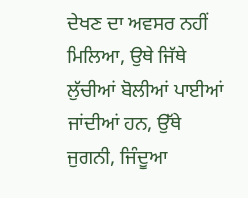ਦੇਖਣ ਦਾ ਅਵਸਰ ਨਹੀਂ ਮਿਲਿਆ, ਉਥੇ ਜਿੱਥੇ ਲੁੱਚੀਆਂ ਬੋਲੀਆਂ ਪਾਈਆਂ ਜਾਂਦੀਆਂ ਹਨ, ਉੱਥੇ ਜੁਗਨੀ, ਜਿੰਦੂਆ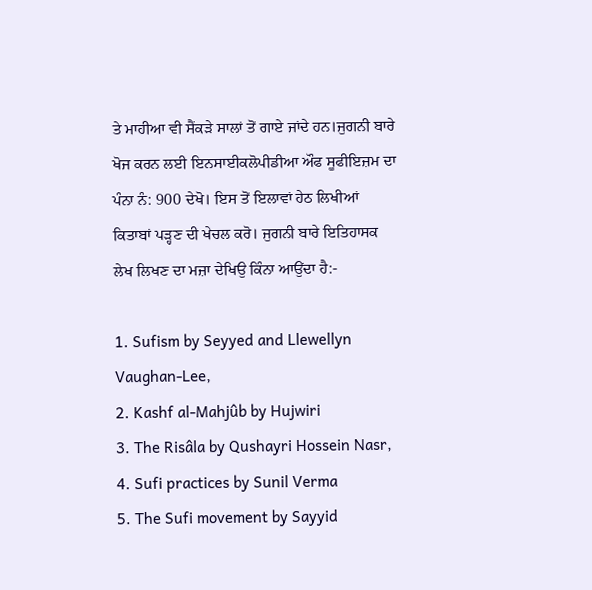ਤੇ ਮਾਹੀਆ ਵੀ ਸੈਂਕੜੇ ਸਾਲਾਂ ਤੋਂ ਗਾਏ ਜਾਂਦੇ ਹਨ।ਜੁਗਨੀ ਬਾਰੇ ਖੋਜ ਕਰਨ ਲਈ ਇਨਸਾਈਕਲੋਪੀਡੀਆ ਔਫ ਸੂਫੀਇਜ਼ਮ ਦਾ ਪੰਨਾ ਨੰ: 900 ਦੇਖੋ। ਇਸ ਤੋਂ ਇਲਾਵਾਂ ਹੇਠ ਲਿਖੀਆਂ ਕਿਤਾਬਾਂ ਪੜ੍ਹਣ ਦੀ ਖੇਚਲ ਕਰੋ। ਜੁਗਨੀ ਬਾਰੇ ਇਤਿਹਾਸਕ ਲੇਖ ਲਿਖਣ ਦਾ ਮਜ਼ਾ ਦੇਖਿਉ ਕਿੰਨਾ ਆਉਂਦਾ ਹੈ:-

1. Sufism by Seyyed and Llewellyn Vaughan-Lee,
2. Kashf al-Mahjûb by Hujwiri
3. The Risâla by Qushayri Hossein Nasr,
4. Sufi practices by Sunil Verma
5. The Sufi movement by Sayyid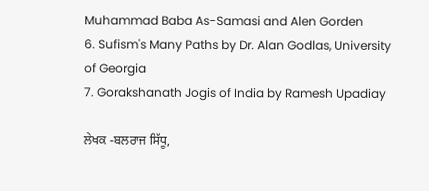Muhammad Baba As-Samasi and Alen Gorden
6. Sufism's Many Paths by Dr. Alan Godlas, University of Georgia
7. Gorakshanath Jogis of India by Ramesh Upadiay

ਲੇਖਕ -ਬਲਰਾਜ ਸਿੱਧੂ,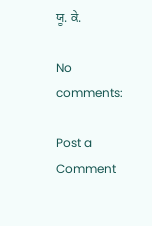ਯੂ. ਕੇ.

No comments:

Post a Comment